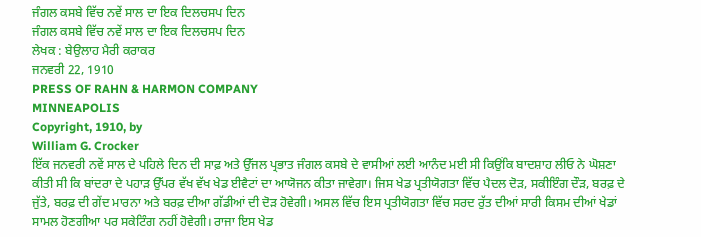ਜੰਗਲ ਕਸਬੇ ਵਿੱਚ ਨਵੇਂ ਸਾਲ ਦਾ ਇਕ ਦਿਲਚਸਪ ਦਿਨ
ਜੰਗਲ ਕਸਬੇ ਵਿੱਚ ਨਵੇਂ ਸਾਲ ਦਾ ਇਕ ਦਿਲਚਸਪ ਦਿਨ
ਲੇਖਕ : ਬੇਉਲਾਹ ਮੈਰੀ ਕਰਾਕਰ
ਜਨਵਰੀ 22, 1910
PRESS OF RAHN & HARMON COMPANY
MINNEAPOLIS
Copyright, 1910, by
William G. Crocker
ਇੱਕ ਜਨਵਰੀ ਨਵੇਂ ਸਾਲ ਦੇ ਪਹਿਲੇ ਦਿਨ ਦੀ ਸਾਫ਼ ਅਤੇ ਉੱਜਲ ਪ੍ਰਭਾਤ ਜੰਗਲ ਕਸਬੇ ਦੇ ਵਾਸੀਆਂ ਲਈ ਆਨੰਦ ਮਈ ਸੀ ਕਿਉਂਕਿ ਬਾਦਸ਼ਾਹ ਲੀਓ ਨੇ ਘੋਸ਼ਣਾ ਕੀਤੀ ਸੀ ਕਿ ਬਾਂਦਰਾ ਦੇ ਪਹਾੜ ਉੱਪਰ ਵੱਖ ਵੱਖ ਖੇਡ ਈਵੈਟਾਂ ਦਾ ਆਯੋਜਨ ਕੀਤਾ ਜਾਵੇਗਾ। ਜਿਸ ਖੇਡ ਪ੍ਰਤੀਯੋਗਤਾ ਵਿੱਚ ਪੈਦਲ ਦੋੜ, ਸਕੀਇੰਗ ਦੌੜ, ਬਰਫ਼ ਦੇ ਜੁੱਤੇ, ਬਰਫ਼ ਦੀ ਗੇਂਦ ਮਾਰਨਾ ਅਤੇ ਬਰਫ਼ ਦੀਆ ਗੱਡੀਆਂ ਦੀ ਦੋੜ ਹੋਵੇਗੀ। ਅਸਲ ਵਿੱਚ ਇਸ ਪ੍ਰਤੀਯੋਗਤਾ ਵਿੱਚ ਸਰਦ ਰੁੱਤ ਦੀਆਂ ਸਾਰੀ ਕਿਸਮ ਦੀਆਂ ਖੇਡਾਂ ਸਾਮਲ ਹੋਣਗੀਆ ਪਰ ਸਕੇਟਿੰਗ ਨਹੀਂ ਹੋਵੇਗੀ। ਰਾਜਾ ਇਸ ਖੇਡ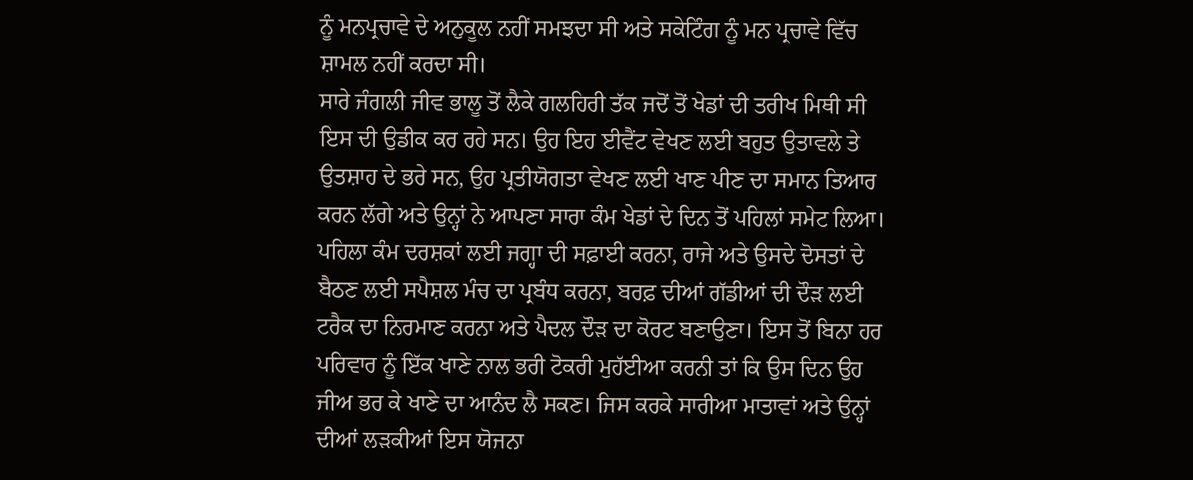ਨੂੰ ਮਨਪ੍ਰਚਾਵੇ ਦੇ ਅਨੁਕੂਲ ਨਹੀਂ ਸਮਝਦਾ ਸੀ ਅਤੇ ਸਕੇਟਿੰਗ ਨੂੰ ਮਨ ਪ੍ਰਚਾਵੇ ਵਿੱਚ ਸ਼ਾਮਲ ਨਹੀਂ ਕਰਦਾ ਸੀ।
ਸਾਰੇ ਜੰਗਲੀ ਜੀਵ ਭਾਲੂ ਤੋਂ ਲੈਕੇ ਗਲਹਿਰੀ ਤੱਕ ਜਦੋਂ ਤੋਂ ਖੇਡਾਂ ਦੀ ਤਰੀਖ ਮਿਥੀ ਸੀ ਇਸ ਦੀ ਉਡੀਕ ਕਰ ਰਹੇ ਸਨ। ਉਹ ਇਹ ਈਵੈਂਟ ਵੇਖਣ ਲਈ ਬਹੁਤ ਉਤਾਵਲੇ ਤੇ ਉਤਸ਼ਾਹ ਦੇ ਭਰੇ ਸਨ, ਉਹ ਪ੍ਰਤੀਯੋਗਤਾ ਵੇਖਣ ਲਈ ਖਾਣ ਪੀਣ ਦਾ ਸਮਾਨ ਤਿਆਰ ਕਰਨ ਲੱਗੇ ਅਤੇ ਉਨ੍ਹਾਂ ਨੇ ਆਪਣਾ ਸਾਰਾ ਕੰਮ ਖੇਡਾਂ ਦੇ ਦਿਨ ਤੋਂ ਪਹਿਲਾਂ ਸਮੇਟ ਲਿਆ। ਪਹਿਲਾ ਕੰਮ ਦਰਸ਼ਕਾਂ ਲਈ ਜਗ੍ਹਾ ਦੀ ਸਫ਼ਾਈ ਕਰਨਾ, ਰਾਜੇ ਅਤੇ ਉਸਦੇ ਦੋਸਤਾਂ ਦੇ ਬੈਠਣ ਲਈ ਸਪੈਸ਼ਲ ਮੰਚ ਦਾ ਪ੍ਰਬੰਧ ਕਰਨਾ, ਬਰਫ਼ ਦੀਆਂ ਗੱਡੀਆਂ ਦੀ ਦੌੜ ਲਈ ਟਰੈਕ ਦਾ ਨਿਰਮਾਣ ਕਰਨਾ ਅਤੇ ਪੈਦਲ ਦੌੜ ਦਾ ਕੋਰਟ ਬਣਾਉਣਾ। ਇਸ ਤੋਂ ਬਿਨਾ ਹਰ ਪਰਿਵਾਰ ਨੂੰ ਇੱਕ ਖਾਣੇ ਨਾਲ ਭਰੀ ਟੋਕਰੀ ਮੁਹੱਈਆ ਕਰਨੀ ਤਾਂ ਕਿ ਉਸ ਦਿਨ ਉਹ ਜੀਅ ਭਰ ਕੇ ਖਾਣੇ ਦਾ ਆਨੰਦ ਲੈ ਸਕਣ। ਜਿਸ ਕਰਕੇ ਸਾਰੀਆ ਮਾਤਾਵਾਂ ਅਤੇ ਉਨ੍ਹਾਂ ਦੀਆਂ ਲੜਕੀਆਂ ਇਸ ਯੋਜਨਾ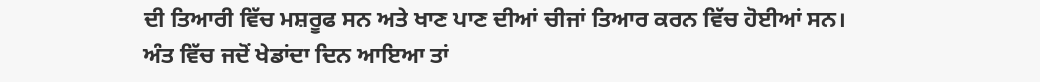ਦੀ ਤਿਆਰੀ ਵਿੱਚ ਮਸ਼ਰੂਫ ਸਨ ਅਤੇ ਖਾਣ ਪਾਣ ਦੀਆਂ ਚੀਜਾਂ ਤਿਆਰ ਕਰਨ ਵਿੱਚ ਹੋਈਆਂ ਸਨ।
ਅੰਤ ਵਿੱਚ ਜਦੋਂ ਖੇਡਾਂਦਾ ਦਿਨ ਆਇਆ ਤਾਂ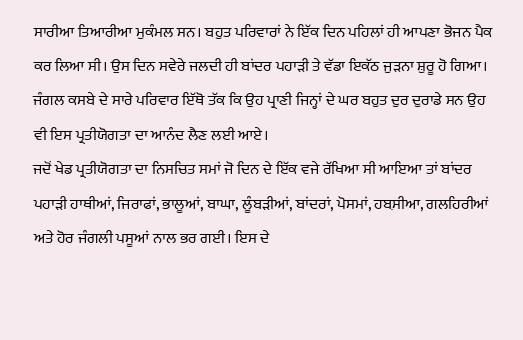ਸਾਰੀਆ ਤਿਆਰੀਆ ਮੁਕੰਮਲ ਸਨ। ਬਹੁਤ ਪਰਿਵਾਰਾਂ ਨੇ ਇੱਕ ਦਿਨ ਪਹਿਲਾਂ ਹੀ ਆਪਣਾ ਭੋਜਨ ਪੈਕ ਕਰ ਲਿਆ ਸੀ। ਉਸ ਦਿਨ ਸਵੇਰੇ ਜਲਦੀ ਹੀ ਬਾਂਦਰ ਪਹਾੜੀ ਤੇ ਵੱਡਾ ਇਕੱਠ ਜੁੜਨਾ ਸ਼ੁਰੂ ਹੋ ਗਿਆ। ਜੰਗਲ ਕਸਬੇ ਦੇ ਸਾਰੇ ਪਰਿਵਾਰ ਇੱਥੋ ਤੱਕ ਕਿ ਉਹ ਪ੍ਰਾਣੀ ਜਿਨ੍ਹਾਂ ਦੇ ਘਰ ਬਹੁਤ ਦੁਰ ਦੁਰਾਡੇ ਸਨ ਉਹ ਵੀ ਇਸ ਪ੍ਰਤੀਯੋਗਤਾ ਦਾ ਆਨੰਦ ਲੈਣ ਲਈ ਆਏ।
ਜਦੋਂ ਖੇਡ ਪ੍ਰਤੀਯੋਗਤਾ ਦਾ ਨਿਸਚਿਤ ਸਮਾਂ ਜੋ ਦਿਨ ਦੇ ਇੱਕ ਵਜੇ ਰੱਖਿਆ ਸੀ ਆਇਆ ਤਾਂ ਬਾਂਦਰ ਪਹਾੜੀ ਹਾਥੀਆਂ, ਜਿਰਾਫਾਂ, ਭਾਲੂਆਂ, ਬਾਘਾ, ਲੂੰਬੜੀਆਂ, ਬਾਂਦਰਾਂ, ਪੋਸਮਾਂ, ਹਬ਼ਸੀਆ, ਗਲਹਿਰੀਆਂ ਅਤੇ ਹੋਰ ਜੰਗਲੀ ਪਸੂਆਂ ਨਾਲ ਭਰ ਗਈ। ਇਸ ਦੇ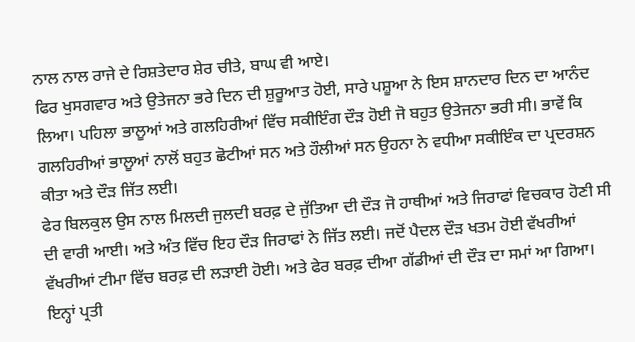ਨਾਲ ਨਾਲ ਰਾਜੇ ਦੇ ਰਿਸ਼ਤੇਦਾਰ ਸ਼ੇਰ ਚੀਤੇ, ਬਾਘ ਵੀ ਆਏ।
ਫਿਰ ਖੁਸਗਵਾਰ ਅਤੇ ਉਤੇਜਨਾ ਭਰੇ ਦਿਨ ਦੀ ਸ਼ੁਰੂਆਤ ਹੋਈ, ਸਾਰੇ ਪਸ਼ੂਆ ਨੇ ਇਸ ਸ਼ਾਨਦਾਰ ਦਿਨ ਦਾ ਆਨੰਦ ਲਿਆ। ਪਹਿਲਾ ਭਾਲੂਆਂ ਅਤੇ ਗਲਹਿਰੀਆਂ ਵਿੱਚ ਸਕੀਇੰਗ ਦੌੜ ਹੋਈ ਜੋ ਬਹੁਤ ਉਤੇਜਨਾ ਭਰੀ ਸੀ। ਭਾਵੇਂ ਕਿ ਗਲਹਿਰੀਆਂ ਭਾਲੂਆਂ ਨਾਲੋਂ ਬਹੁਤ ਛੋਟੀਆਂ ਸਨ ਅਤੇ ਹੌਲੀਆਂ ਸਨ ਉਹਨਾ ਨੇ ਵਧੀਆ ਸਕੀਇੰਕ ਦਾ ਪ੍ਰਦਰਸ਼ਨ ਕੀਤਾ ਅਤੇ ਦੌੜ ਜਿੱਤ ਲਈ।
ਫੇਰ ਬਿਲਕੁਲ ਉਸ ਨਾਲ ਮਿਲਦੀ ਜੁਲਦੀ ਬਰਫ਼ ਦੇ ਜੁੱਤਿਆ ਦੀ ਦੌੜ ਜੋ ਹਾਥੀਆਂ ਅਤੇ ਜਿਰਾਫਾਂ ਵਿਚਕਾਰ ਹੋਣੀ ਸੀ ਦੀ ਵਾਰੀ ਆਈ। ਅਤੇ ਅੰਤ ਵਿੱਚ ਇਹ ਦੌੜ ਜਿਰਾਫਾਂ ਨੇ ਜਿੱਤ ਲਈ। ਜਦੋਂ ਪੈਦਲ ਦੌੜ ਖਤਮ ਹੋਈ ਵੱਖਰੀਆਂ ਵੱਖਰੀਆਂ ਟੀਮਾ ਵਿੱਚ ਬਰਫ਼ ਦੀ ਲੜਾਈ ਹੋਈ। ਅਤੇ ਫੇਰ ਬਰਫ਼ ਦੀਆ ਗੱਡੀਆਂ ਦੀ ਦੌੜ ਦਾ ਸਮਾਂ ਆ ਗਿਆ। ਇਨ੍ਹਾਂ ਪ੍ਰਤੀ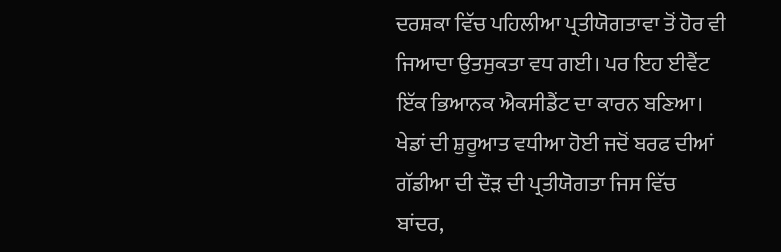ਦਰਸ਼ਕਾ ਵਿੱਚ ਪਹਿਲੀਆ ਪ੍ਰਤੀਯੋਗਤਾਵਾ ਤੋਂ ਹੋਰ ਵੀ ਜਿਆਦਾ ਉਤਸੁਕਤਾ ਵਧ ਗਈ। ਪਰ ਇਹ ਈਵੈਂਟ ਇੱਕ ਭਿਆਨਕ ਐਕਸੀਡੈਂਟ ਦਾ ਕਾਰਨ ਬਣਿਆ।
ਖੇਡਾਂ ਦੀ ਸ਼ੁਰੂਆਤ ਵਧੀਆ ਹੋਈ ਜਦੋਂ ਬਰਫ ਦੀਆਂ ਗੱਡੀਆ ਦੀ ਦੌੜ ਦੀ ਪ੍ਰਤੀਯੋਗਤਾ ਜਿਸ ਵਿੱਚ ਬਾਂਦਰ,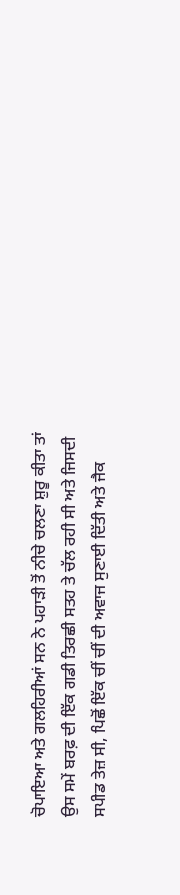ਚੋਪਾਇਆ ਅਤੇ ਗਲਹਿਰੀਆਂ ਸਨ ਨੇ ਪਹਾੜੀ ਤੋਂ ਨੀਚੇ ਚਲਣਾ ਸ਼ੁਰੂ ਕੀਤਾ ਤਾਂ ਉਸ ਸਮੇਂ ਬਰਫ਼ ਦੀ ਇੱਕ ਗਡੀ ਤਿਰਛੀ ਸਤਹ ਤੇ ਚੱਲ ਰਹੀ ਸੀ ਅਤੇ ਜਿਸਦੀ ਸਪੀਡ ਤੇਜ਼ ਸੀ, ਪਿਛੋਂ ਇੱਕ ਚੀਂ ਚੀਂ ਦੀ ਅਵਾਜ ਸੁਣਾਈ ਦਿੱਤੀ ਅਤੇ ਜੈਕ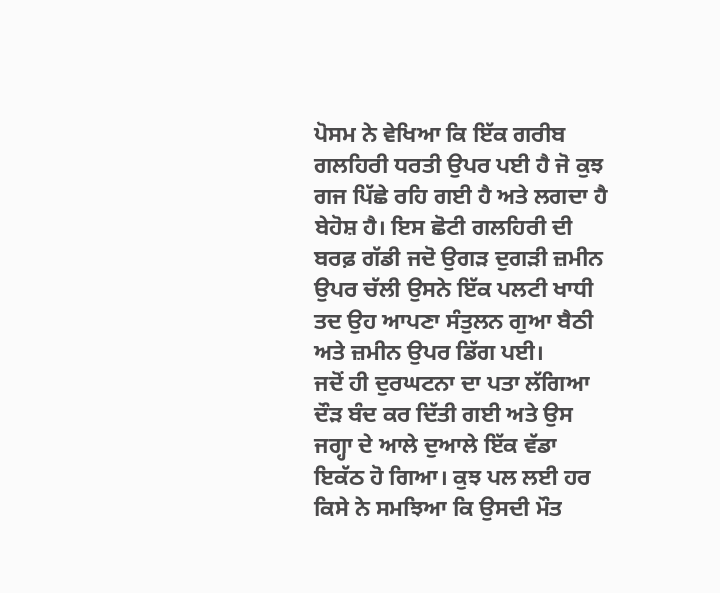ਪੋਸਮ ਨੇ ਵੇਖਿਆ ਕਿ ਇੱਕ ਗਰੀਬ ਗਲਹਿਰੀ ਧਰਤੀ ਉਪਰ ਪਈ ਹੈ ਜੋ ਕੁਝ ਗਜ ਪਿੱਛੇ ਰਹਿ ਗਈ ਹੈ ਅਤੇ ਲਗਦਾ ਹੈ ਬੇਹੋਸ਼ ਹੈ। ਇਸ ਛੋਟੀ ਗਲਹਿਰੀ ਦੀ ਬਰਫ਼ ਗੱਡੀ ਜਦੋ ਉਗੜ ਦੁਗੜੀ ਜ਼ਮੀਨ ਉਪਰ ਚੱਲੀ ਉਸਨੇ ਇੱਕ ਪਲਟੀ ਖਾਧੀ ਤਦ ਉਹ ਆਪਣਾ ਸੰਤੁਲਨ ਗੁਆ ਬੈਠੀ ਅਤੇ ਜ਼ਮੀਨ ਉਪਰ ਡਿੱਗ ਪਈ।
ਜਦੋਂ ਹੀ ਦੁਰਘਟਨਾ ਦਾ ਪਤਾ ਲੱਗਿਆ ਦੌੜ ਬੰਦ ਕਰ ਦਿੱਤੀ ਗਈ ਅਤੇ ਉਸ ਜਗ੍ਹਾ ਦੇ ਆਲੇ ਦੁਆਲੇ ਇੱਕ ਵੱਡਾ ਇਕੱਠ ਹੋ ਗਿਆ। ਕੁਝ ਪਲ ਲਈ ਹਰ ਕਿਸੇ ਨੇ ਸਮਝਿਆ ਕਿ ਉਸਦੀ ਮੌਤ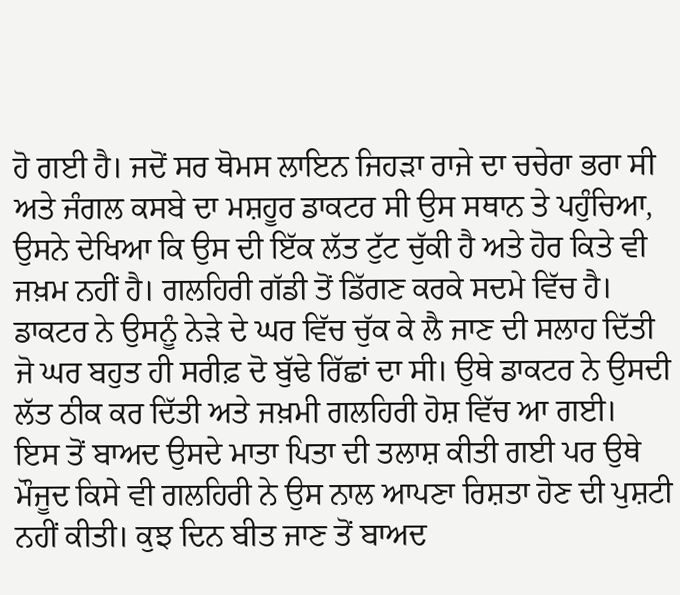ਹੋ ਗਈ ਹੈ। ਜਦੋਂ ਸਰ ਥੋਮਸ ਲਾਇਨ ਜਿਹੜਾ ਰਾਜੇ ਦਾ ਚਚੇਰਾ ਭਰਾ ਸੀ ਅਤੇ ਜੰਗਲ ਕਸਬੇ ਦਾ ਮਸ਼ਹੂਰ ਡਾਕਟਰ ਸੀ ਉਸ ਸਥਾਨ ਤੇ ਪਹੁੰਚਿਆ, ਉਸਨੇ ਦੇਖਿਆ ਕਿ ਉਸ ਦੀ ਇੱਕ ਲੱਤ ਟੁੱਟ ਚੁੱਕੀ ਹੈ ਅਤੇ ਹੋਰ ਕਿਤੇ ਵੀ ਜਖ਼ਮ ਨਹੀਂ ਹੈ। ਗਲਹਿਰੀ ਗੱਡੀ ਤੋਂ ਡਿੱਗਣ ਕਰਕੇ ਸਦਮੇ ਵਿੱਚ ਹੈ। ਡਾਕਟਰ ਨੇ ਉਸਨੂੰ ਨੇੜੇ ਦੇ ਘਰ ਵਿੱਚ ਚੁੱਕ ਕੇ ਲੈ ਜਾਣ ਦੀ ਸਲਾਹ ਦਿੱਤੀ ਜੋ ਘਰ ਬਹੁਤ ਹੀ ਸਰੀਫ਼ ਦੋ ਬੁੱਢੇ ਰਿੱਛਾਂ ਦਾ ਸੀ। ਉਥੇ ਡਾਕਟਰ ਨੇ ਉਸਦੀ ਲੱਤ ਠੀਕ ਕਰ ਦਿੱਤੀ ਅਤੇ ਜਖ਼ਮੀ ਗਲਹਿਰੀ ਹੋਸ਼ ਵਿੱਚ ਆ ਗਈ।
ਇਸ ਤੋਂ ਬਾਅਦ ਉਸਦੇ ਮਾਤਾ ਪਿਤਾ ਦੀ ਤਲਾਸ਼ ਕੀਤੀ ਗਈ ਪਰ ਉਥੇ ਮੌਜੂਦ ਕਿਸੇ ਵੀ ਗਲਹਿਰੀ ਨੇ ਉਸ ਨਾਲ ਆਪਣਾ ਰਿਸ਼ਤਾ ਹੋਣ ਦੀ ਪੁਸ਼ਟੀ ਨਹੀਂ ਕੀਤੀ। ਕੁਝ ਦਿਨ ਬੀਤ ਜਾਣ ਤੋਂ ਬਾਅਦ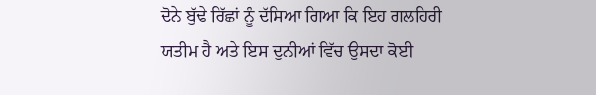ਦੋਨੇ ਬੁੱਢੇ ਰਿੱਛਾਂ ਨੂੰ ਦੱਸਿਆ ਗਿਆ ਕਿ ਇਹ ਗਲਹਿਰੀ ਯਤੀਮ ਹੈ ਅਤੇ ਇਸ ਦੁਨੀਆਂ ਵਿੱਚ ਉਸਦਾ ਕੋਈ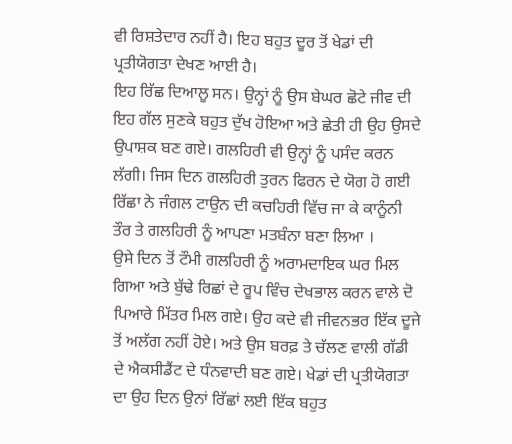ਵੀ ਰਿਸ਼ਤੇਦਾਰ ਨਹੀਂ ਹੈ। ਇਹ ਬਹੁਤ ਦੂਰ ਤੋਂ ਖੇਡਾਂ ਦੀ ਪ੍ਰਤੀਯੋਗਤਾ ਦੇਖਣ ਆਈ ਹੈ।
ਇਹ ਰਿੱਛ ਦਿਆਲੂ ਸਨ। ਉਨ੍ਹਾਂ ਨੂੰ ਉਸ ਬੇਘਰ ਛੋਟੇ ਜੀਵ ਦੀ ਇਹ ਗੱਲ ਸੁਣਕੇ ਬਹੁਤ ਦੁੱਖ ਹੋਇਆ ਅਤੇ ਛੇਤੀ ਹੀ ਉਹ ਉਸਦੇ ਉਪਾਸ਼ਕ ਬਣ ਗਏ। ਗਲਹਿਰੀ ਵੀ ਉਨ੍ਹਾਂ ਨੂੰ ਪਸੰਦ ਕਰਨ ਲੱਗੀ। ਜਿਸ ਦਿਨ ਗਲਹਿਰੀ ਤੁਰਨ ਫਿਰਨ ਦੇ ਯੋਗ ਹੋ ਗਈ ਰਿੱਛਾ ਨੇ ਜੰਗਲ ਟਾਉਨ ਦੀ ਕਚਹਿਰੀ ਵਿੱਚ ਜਾ ਕੇ ਕਾਨੂੰਨੀ ਤੌਰ ਤੇ ਗਲਹਿਰੀ ਨੂੰ ਆਪਣਾ ਮਤਬੰਨਾ ਬਣਾ ਲਿਆ ।
ਉਸੇ ਦਿਨ ਤੋਂ ਟੌਮੀ ਗਲਹਿਰੀ ਨੂੰ ਅਰਾਮਦਾਇਕ ਘਰ ਮਿਲ ਗਿਆ ਅਤੇ ਬੁੱਢੇ ਰਿਛਾਂ ਦੇ ਰੂਪ ਵਿੰਚ ਦੇਖਭਾਲ ਕਰਨ ਵਾਲੇ ਦੋ ਪਿਆਰੇ ਮਿੱਤਰ ਮਿਲ ਗਏ। ਉਹ ਕਦੇ ਵੀ ਜੀਵਨਭਰ ਇੱਕ ਦੂਜੇ ਤੋਂ ਅਲੱਗ ਨਹੀਂ ਹੋਏ। ਅਤੇ ਉਸ ਬਰਫ਼ ਤੇ ਚੱਲਣ ਵਾਲੀ ਗੱਡੀ ਦੇ ਐਕਸੀਡੈਂਟ ਦੇ ਧੰਨਵਾਦੀ ਬਣ ਗਏ। ਖੇਡਾਂ ਦੀ ਪ੍ਰਤੀਯੋਗਤਾ ਦਾ ਉਹ ਦਿਨ ਉਨਾਂ ਰਿੱਛਾਂ ਲਈ ਇੱਕ ਬਹੁਤ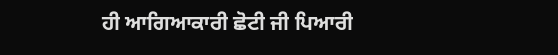ਹੀ ਆਗਿਆਕਾਰੀ ਛੋਟੀ ਜੀ ਪਿਆਰੀ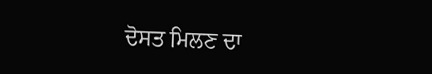ਦੋਸਤ ਮਿਲਣ ਦਾ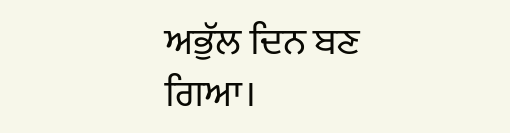ਅਭੁੱਲ ਦਿਨ ਬਣ ਗਿਆ।